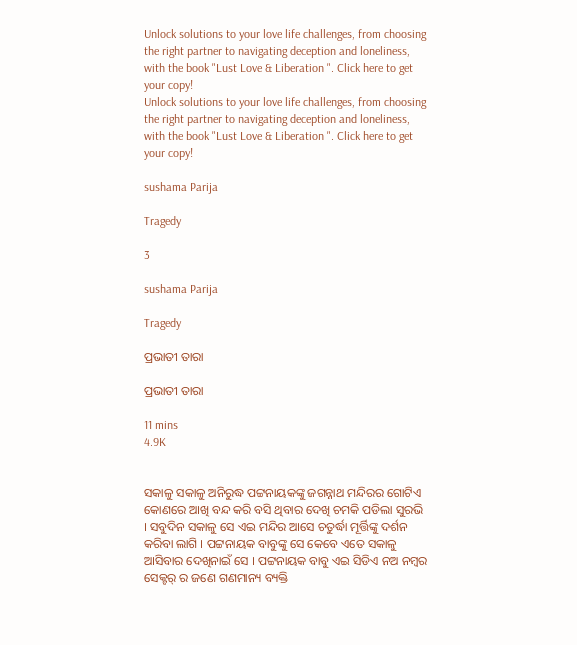Unlock solutions to your love life challenges, from choosing the right partner to navigating deception and loneliness, with the book "Lust Love & Liberation ". Click here to get your copy!
Unlock solutions to your love life challenges, from choosing the right partner to navigating deception and loneliness, with the book "Lust Love & Liberation ". Click here to get your copy!

sushama Parija

Tragedy

3

sushama Parija

Tragedy

ପ୍ରଭାତୀ ତାରା

ପ୍ରଭାତୀ ତାରା

11 mins
4.9K


ସକାଳୁ ସକାଳୁ ଅନିରୁଦ୍ଧ ପଟ୍ଟନାୟକଙ୍କୁ ଜଗନ୍ନାଥ ମନ୍ଦିରର ଗୋଟିଏ କୋଣରେ ଆଖି ବନ୍ଦ କରି ବସି ଥିବାର ଦେଖି ଚମକି ପଡିଲା ସୁରଭି । ସବୁଦିନ ସକାଳୁ ସେ ଏଇ ମନ୍ଦିର ଆସେ ଚତୁର୍ଦ୍ଧା ମୂର୍ତ୍ତିଙ୍କୁ ଦର୍ଶନ କରିବା ଲାଗି । ପଟ୍ଟନାୟକ ବାବୁଙ୍କୁ ସେ କେବେ ଏତେ ସକାଳୁ ଆସିବାର ଦେଖିନାଇଁ ସେ । ପଟ୍ଟନାୟକ ବାବୁ ଏଇ ସିଡିଏ ନଅ ନମ୍ବର ସେକ୍ଟର୍ ର ଜଣେ ଗଣମାନ୍ୟ ବ୍ୟକ୍ତି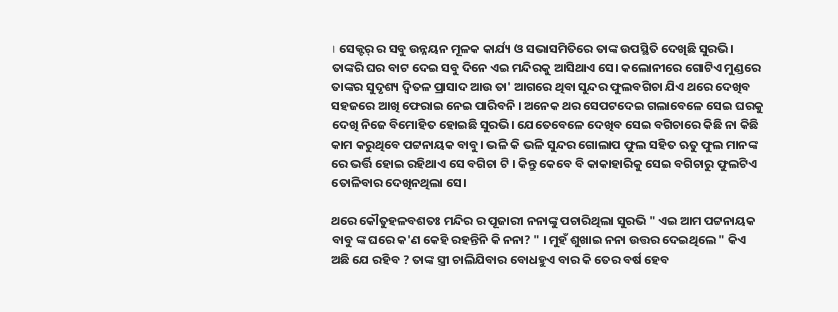। ସେକ୍ଟର୍ ର ସବୁ ଉନ୍ନୟନ ମୂଳକ କାର୍ଯ୍ୟ ଓ ସଭାସମିତିରେ ତାଙ୍କ ଉପସ୍ଥିତି ଦେଖିଛି ସୁରଭି। ତାଙ୍କରି ଘର ବାଟ ଦେଇ ସବୁ ଦିନେ ଏଇ ମନ୍ଦିରକୁ ଆସିଥାଏ ସେ। କଲୋନୀରେ ଗୋଟିଏ ମୁଣ୍ଡରେ ତାଙ୍କର ସୁଦୃଶ୍ୟ ଦ୍ବିତଳ ପ୍ରାସାଦ ଆଉ ତା' ଆଗରେ ଥିବା ସୁନ୍ଦର ଫୁଲବଗିଚା ଯିଏ ଥରେ ଦେଖିବ ସହଜରେ ଆଖି ଫେରାଇ ନେଇ ପାରିବନି । ଅନେକ ଥର ସେପଟଦେଇ ଗଲାବେଳେ ସେଇ ଘରକୁ ଦେଖି ନିଜେ ବିମୋହିତ ହୋଇଛି ସୁରଭି। ଯେତେବେଳେ ଦେଖିବ ସେଇ ବଗିଚାରେ କିଛି ନା କିଛି କାମ କରୁଥିବେ ପଟ୍ଟନାୟକ ବାବୁ। ଭଳି କି ଭଳି ସୁନ୍ଦର ଗୋଲାପ ଫୁଲ ସହିତ ଋତୁ ଫୁଲ ମାନଙ୍କ ରେ ଭର୍ତ୍ତି ହୋଇ ରହିଥାଏ ସେ ବଗିଚା ଟି । କିନ୍ତୁ କେବେ ବି କାକାହାରିକୁ ସେଇ ବଗିଚାରୁ ଫୁଲଟିଏ ତୋଳିବାର ଦେଖିନଥିଲା ସେ।

ଥରେ କୌତୁହଳବଶତଃ ମନ୍ଦିର ର ପୂଜାରୀ ନନାଙ୍କୁ ପଚାରିଥିଲା ସୁରଭି " ଏଇ ଆମ ପଟ୍ଟନାୟକ ବାବୁ ଙ୍କ ଘରେ କ'ଣ କେହି ରହନ୍ତିନି କି ନନା? " । ମୁହଁ ଶୁଖାଇ ନନା ଉତ୍ତର ଦେଇଥିଲେ " କିଏ ଅଛି ଯେ ରହିବ ? ତାଙ୍କ ସ୍ତ୍ରୀ ଚାଲିଯିବାର ବୋଧହୁଏ ବାର କି ତେର ବର୍ଷ ହେବ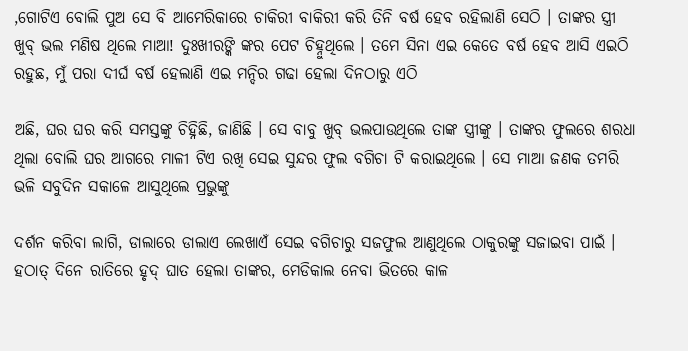,ଗୋଟିଏ ବୋଲି ପୁଅ ସେ ବି ଆମେରିକାରେ ଚାକିରୀ ବାକିରୀ କରି ତିନି ବର୍ଷ ହେବ ରହିଲାଣି ସେଠି । ତାଙ୍କର ସ୍ତ୍ରୀ ଖୁବ୍ ଭଲ ମଣିଷ ଥିଲେ ମାଆ! ଦୁଃଖୀରଙ୍କି ଙ୍କର ପେଟ ଚିହ୍ନୁଥିଲେ । ତମେ ସିନା ଏଇ କେତେ ବର୍ଷ ହେବ ଆସି ଏଇଠି ରହୁଛ, ମୁଁ ପରା ଦୀର୍ଘ ବର୍ଷ ହେଲାଣି ଏଇ ମନ୍ଦିର ଗଢା ହେଲା ଦିନଠାରୁ ଏଠି

ଅଛି, ଘର ଘର କରି ସମସ୍ତଙ୍କୁ ଚିହ୍ନିଛି, ଜାଣିଛି । ସେ ବାବୁ ଖୁବ୍ ଭଲପାଉଥିଲେ ତାଙ୍କ ସ୍ତ୍ରୀଙ୍କୁ । ତାଙ୍କର ଫୁଲରେ ଶରଧା ଥିଲା ବୋଲି ଘର ଆଗରେ ମାଳୀ ଟିଏ ରଖି ସେଇ ସୁନ୍ଦର ଫୁଲ ବଗିଚା ଟି କରାଇଥିଲେ । ସେ ମାଆ ଜଣକ ତମରି ଭଳି ସବୁଦିନ ସକାଳେ ଆସୁଥିଲେ ପ୍ରଭୁଙ୍କୁ

ଦର୍ଶନ କରିବା ଲାଗି, ଡାଲାରେ ଡାଲାଏ ଲେଖାଏଁ ସେଇ ବଗିଚାରୁ ସଜଫୁଲ ଆଣୁଥିଲେ ଠାକୁରଙ୍କୁ ସଜାଇବା ପାଇଁ । ହଠାତ୍ ଦିନେ ରାତିରେ ହୃଦ୍ ଘାତ ହେଲା ତାଙ୍କର, ମେଡିକାଲ ନେବା ଭିତରେ କାଳ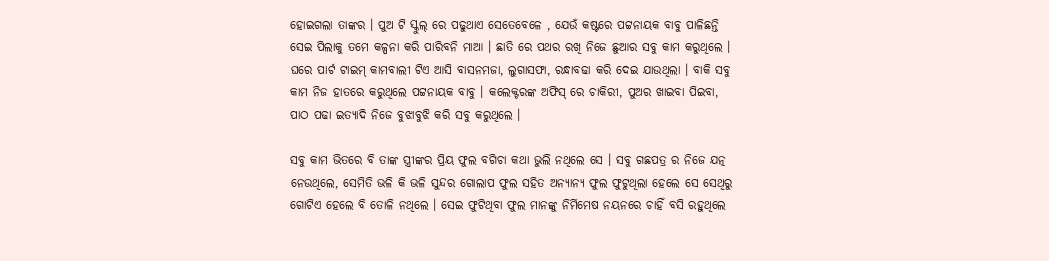ହୋଇଗଲା ତାଙ୍କର । ପୁଅ ଟି ସ୍କୁଲ୍ ରେ ପଢୁଥାଏ ସେତେବେଳେ , ଯେଉଁ କଷ୍ଟରେ ପଟ୍ଟନାୟକ ବାବୁ ପାଳିଛନ୍ତି ସେଇ ପିଲାକୁ ତମେ କଳ୍ପନା କରି ପାରିବନି ମାଆ । ଛାତି ରେ ପଥର ରଖି ନିଜେ ଛୁଆର ସବୁ କାମ କରୁଥିଲେ । ଘରେ ପାର୍ଟ ଟାଇମ୍ କାମବାଲୀ ଟିଏ ଆସି ବାସନମଜା, ଲୁଗାସଫା, ରନ୍ଧାବଢା କରି ଦେଇ ଯାଉଥିଲା । ବାକି ସବୁ କାମ ନିଜ ହାତରେ କରୁଥିଲେ ପଟ୍ଟନାୟକ ବାବୁ । କଲେକ୍ଟରଙ୍କ ଅଫିସ୍ ରେ ଚାକିରୀ, ପୁଅର ଖାଇବା ପିଇବା, ପାଠ ପଢା ଇତ୍ୟାଦି ନିଜେ ବୁଝାବୁଝି କରି ସବୁ କରୁଥିଲେ ।

ସବୁ କାମ ଭିତରେ ବି ତାଙ୍କ ସ୍ତ୍ରୀଙ୍କର ପ୍ରିୟ ଫୁଲ ବଗିଚା କଥା ଭୁଲି ନଥିଲେ ସେ । ସବୁ ଗଛପତ୍ର ର ନିଜେ ଯତ୍ନ ନେଉଥିଲେ, ସେମିତି ଭଳି କି ଭଳି ସୁନ୍ଦର ଗୋଲାପ ଫୁଲ ସହିତ ଅନ୍ୟାନ୍ୟ ଫୁଲ ଫୁଟୁଥିଲା ହେଲେ ସେ ସେଥିରୁ ଗୋଟିଏ ହେଲେ ବି ତୋଳି ନଥିଲେ । ସେଇ ଫୁଟିଥିବା ଫୁଲ ମାନଙ୍କୁ ନିର୍ମିମେଷ ନୟନରେ ଚାହିଁ ବସି ରହୁଥିଲେ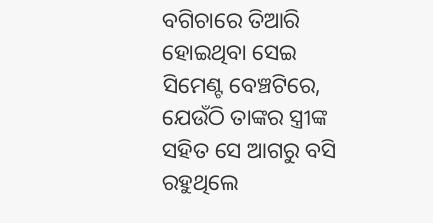ବଗିଚାରେ ତିଆରି ହୋଇଥିବା ସେଇ ସିମେଣ୍ଟ ବେଞ୍ଚଟିରେ, ଯେଉଁଠି ତାଙ୍କର ସ୍ତ୍ରୀଙ୍କ ସହିତ ସେ ଆଗରୁ ବସି ରହୁଥିଲେ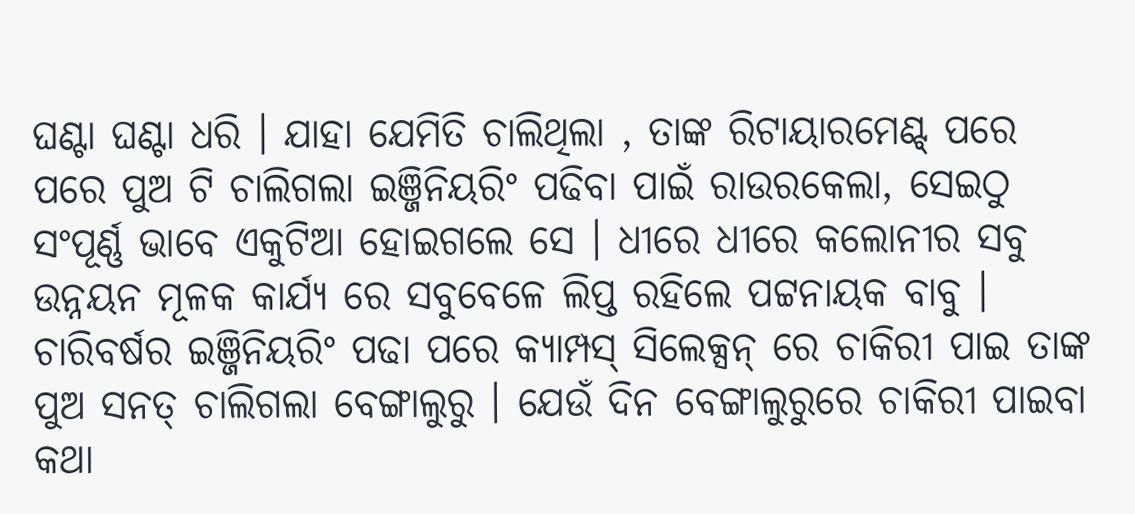ଘଣ୍ଟା ଘଣ୍ଟା ଧରି । ଯାହା ଯେମିତି ଚାଲିଥିଲା , ତାଙ୍କ ରିଟାୟାରମେଣ୍ଟ୍ ପରେ ପରେ ପୁଅ ଟି ଚାଲିଗଲା ଇଞ୍ଜିନିୟରିଂ ପଢିବା ପାଇଁ ରାଉରକେଲା, ସେଇଠୁ ସଂପୂର୍ଣ୍ଣ ଭାବେ ଏକୁଟିଆ ହୋଇଗଲେ ସେ । ଧୀରେ ଧୀରେ କଲୋନୀର ସବୁ ଉନ୍ନୟନ ମୂଳକ କାର୍ଯ୍ୟ ରେ ସବୁବେଳେ ଲିପ୍ତ ରହିଲେ ପଟ୍ଟନାୟକ ବାବୁ । ଚାରିବର୍ଷର ଇଞ୍ଜିନିୟରିଂ ପଢା ପରେ କ୍ୟାମ୍ପସ୍ ସିଲେକ୍ସନ୍ ରେ ଚାକିରୀ ପାଇ ତାଙ୍କ ପୁଅ ସନତ୍ ଚାଲିଗଲା ବେଙ୍ଗାଲୁରୁ । ଯେଉଁ ଦିନ ବେଙ୍ଗାଲୁରୁରେ ଚାକିରୀ ପାଇବା କଥା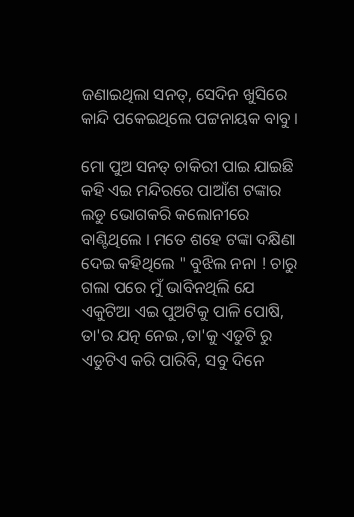ଜଣାଇଥିଲା ସନତ୍, ସେଦିନ ଖୁସିରେ କାନ୍ଦି ପକେଇଥିଲେ ପଟ୍ଟନାୟକ ବାବୁ ।

ମୋ ପୁଅ ସନତ୍ ଚାକିରୀ ପାଇ ଯାଇଛି କହି ଏଇ ମନ୍ଦିରରେ ପାଆଁଶ ଟଙ୍କାର ଲଡୁ ଭୋଗକରି କଲୋନୀରେ ବାଣ୍ଟିଥିଲେ । ମତେ ଶହେ ଟଙ୍କା ଦକ୍ଷିଣା ଦେଇ କହିଥିଲେ " ବୁଝିଲ ନନା ! ଚାରୁ ଗଲା ପରେ ମୁଁ ଭାବିନଥିଲି ଯେ ଏକୁଟିଆ ଏଇ ପୁଅଟିକୁ ପାଳି ପୋଷି, ତା'ର ଯତ୍ନ ନେଇ ,ତା'କୁ ଏଡୁଟି ରୁ ଏଡୁଟିଏ କରି ପାରିବି, ସବୁ ଦିନେ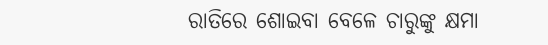ରାତିରେ ଶୋଇବା ବେଳେ ଚାରୁଙ୍କୁ କ୍ଷମା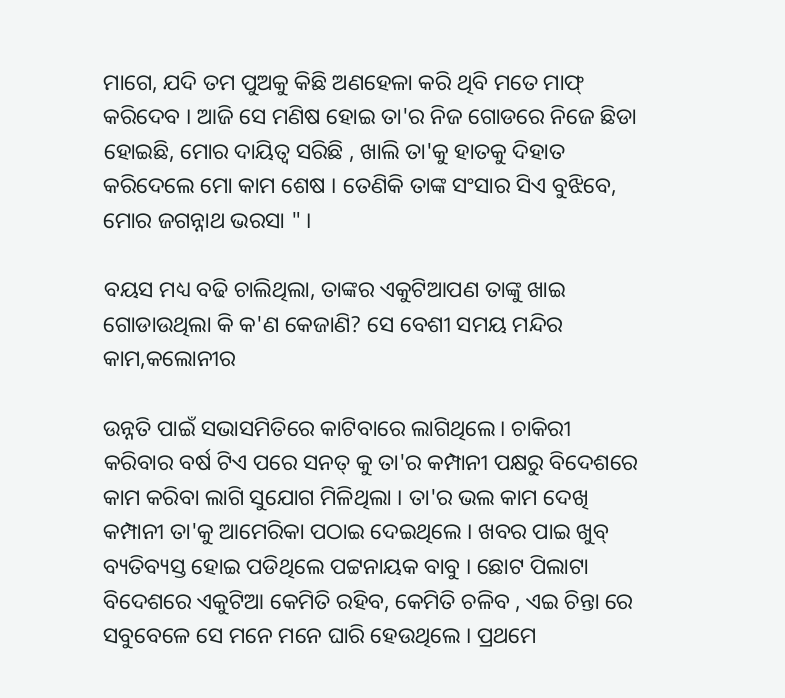ମାଗେ, ଯଦି ତମ ପୁଅକୁ କିଛି ଅଣହେଳା କରି ଥିବି ମତେ ମାଫ୍ କରିଦେବ । ଆଜି ସେ ମଣିଷ ହୋଇ ତା'ର ନିଜ ଗୋଡରେ ନିଜେ ଛିଡା ହୋଇଛି, ମୋର ଦାୟିତ୍ଵ ସରିଛି , ଖାଲି ତା'କୁ ହାତକୁ ଦିହାତ କରିଦେଲେ ମୋ କାମ ଶେଷ । ତେଣିକି ତାଙ୍କ ସଂସାର ସିଏ ବୁଝିବେ, ମୋର ଜଗନ୍ନାଥ ଭରସା " ।

ବୟସ ମଧ୍ୟ ବଢି ଚାଲିଥିଲା, ତାଙ୍କର ଏକୁଟିଆପଣ ତାଙ୍କୁ ଖାଇ ଗୋଡାଉଥିଲା କି କ'ଣ କେଜାଣି? ସେ ବେଶୀ ସମୟ ମନ୍ଦିର କାମ,କଲୋନୀର

ଉନ୍ନତି ପାଇଁ ସଭାସମିତିରେ କାଟିବାରେ ଲାଗିଥିଲେ। ଚାକିରୀ କରିବାର ବର୍ଷ ଟିଏ ପରେ ସନତ୍ କୁ ତା'ର କମ୍ପାନୀ ପକ୍ଷରୁ ବିଦେଶରେ କାମ କରିବା ଲାଗି ସୁଯୋଗ ମିଳିଥିଲା । ତା'ର ଭଲ କାମ ଦେଖି କମ୍ପାନୀ ତା'କୁ ଆମେରିକା ପଠାଇ ଦେଇଥିଲେ । ଖବର ପାଇ ଖୁବ୍ ବ୍ୟତିବ୍ୟସ୍ତ ହୋଇ ପଡିଥିଲେ ପଟ୍ଟନାୟକ ବାବୁ । ଛୋଟ ପିଲାଟା ବିଦେଶରେ ଏକୁଟିଆ କେମିତି ରହିବ, କେମିତି ଚଳିବ , ଏଇ ଚିନ୍ତା ରେ ସବୁବେଳେ ସେ ମନେ ମନେ ଘାରି ହେଉଥିଲେ । ପ୍ରଥମେ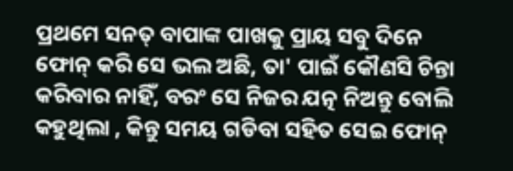ପ୍ରଥମେ ସନତ୍ ବାପାଙ୍କ ପାଖକୁ ପ୍ରାୟ ସବୁ ଦିନେ ଫୋନ୍ କରି ସେ ଭଲ ଅଛି, ତା' ପାଇଁ କୌଣସି ଚିନ୍ତା କରିବାର ନାହିଁ, ବରଂ ସେ ନିଜର ଯତ୍ନ ନିଅନ୍ତୁ ବୋଲି କହୁଥିଲା , କିନ୍ତୁ ସମୟ ଗଡିବା ସହିତ ସେଇ ଫୋନ୍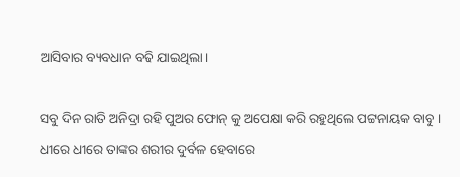ଆସିବାର ବ୍ୟବଧାନ ବଢି ଯାଇଥିଲା।

ସବୁ ଦିନ ରାତି ଅନିଦ୍ରା ରହି ପୁଅର ଫୋନ୍ କୁ ଅପେକ୍ଷା କରି ରହୁଥିଲେ ପଟ୍ଟନାୟକ ବାବୁ । ଧୀରେ ଧୀରେ ତାଙ୍କର ଶରୀର ଦୁର୍ବଳ ହେବାରେ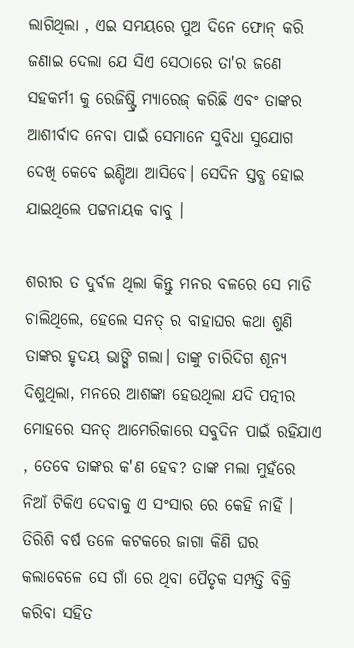ଲାଗିଥିଲା , ଏଇ ସମୟରେ ପୁଅ ଦିନେ ଫୋନ୍ କରି ଜଣାଇ ଦେଲା ଯେ ସିଏ ସେଠାରେ ତା'ର ଜଣେ ସହକର୍ମୀ କୁ ରେଜିଷ୍ଟ୍ରି ମ୍ୟାରେଜ୍ କରିଛି ଏବଂ ତାଙ୍କର ଆଶୀର୍ବାଦ ନେବା ପାଇଁ ସେମାନେ ସୁବିଧା ସୁଯୋଗ ଦେଖି କେବେ ଇଣ୍ଡିଆ ଆସିବେ। ସେଦିନ ସ୍ତବ୍ଧ ହୋଇ ଯାଇଥିଲେ ପଟ୍ଟନାୟକ ବାବୁ ।

ଶରୀର ତ ଦୁର୍ବଳ ଥିଲା କିନ୍ତୁ ମନର ବଳରେ ସେ ମାଡି ଚାଲିଥିଲେ, ହେଲେ ସନତ୍ ର ବାହାଘର କଥା ଶୁଣି ତାଙ୍କର ହୃଦୟ ଭାଙ୍ଗି ଗଲା। ତାଙ୍କୁ ଚାରିଦିଗ ଶୂନ୍ୟ ଦିଶୁଥିଲା, ମନରେ ଆଶଙ୍କା ହେଉଥିଲା ଯଦି ପତ୍ନୀର ମୋହରେ ସନତ୍ ଆମେରିକାରେ ସବୁଦିନ ପାଇଁ ରହିଯାଏ , ତେବେ ତାଙ୍କର କ'ଣ ହେବ? ତାଙ୍କ ମଲା ମୁହଁରେ ନିଆଁ ଟିକିଏ ଦେବାକୁ ଏ ସଂସାର ରେ କେହି ନାହିଁ । ତିରିଶି ବର୍ଷ ତଳେ କଟକରେ ଜାଗା କିଣି ଘର କଲାବେଳେ ସେ ଗାଁ ରେ ଥିବା ପୈତୃକ ସମ୍ପତ୍ତି ବିକ୍ରି କରିବା ସହିତ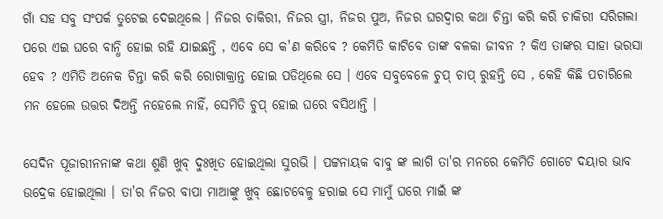ଗାଁ ସହ ସବୁ ସଂପର୍କ ତୁଟେଇ ଦେଇଥିଲେ । ନିଜର ଚାକିରୀ, ନିଜର ସ୍ତ୍ରୀ, ନିଜର ପୁଅ, ନିଜର ଘରଦ୍ବାର କଥା ଚିନ୍ତା କରି କରି ଚାକିରୀ ସରିଗଲା ପରେ ଏଇ ଘରେ ବାନ୍ଧି ହୋଇ ରହି ଯାଇଛନ୍ତି , ଏବେ ସେ କ'ଣ କରିବେ ? କେମିତି କାଟିବେ ତାଙ୍କ ବଳକା ଜୀବନ ? କିଏ ତାଙ୍କର ସାହା ଭରସା ହେବ ? ଏମିତି ଅନେକ ଚିନ୍ତା କରି କରି ରୋଗାକ୍ରାନ୍ତ ହୋଇ ପଡିଥିଲେ ସେ । ଏବେ ସବୁବେଳେ ଚୁପ୍ ଚାପ୍ ରୁହନ୍ତି ସେ , କେହି କିଛି ପଚାରିଲେ ମନ ହେଲେ ଉତ୍ତର ଦିଅନ୍ତି ନହେଲେ ନାହିଁ, ସେମିତି ଚୁପ୍ ହୋଇ ଘରେ ବସିଥାନ୍ତି ।

ସେଦିନ ପୂଜାରୀନନାଙ୍କ କଥା ଶୁଣି ଖୁବ୍ ଦୁଃଖିତ ହୋଇଥିଲା ସୁରଭି । ପଟ୍ଟନାୟକ ବାବୁ ଙ୍କ ଲାଗି ତା'ର ମନରେ କେମିତି ଗୋଟେ ଦୟାର ଭାବ ଉଦ୍ରେକ ହୋଇଥିଲା । ତା'ର ନିଜର ବାପା ମାଆଙ୍କୁ ଖୁବ୍ ଛୋଟବେଳୁ ହରାଇ ସେ ମାମୁଁ ଘରେ ମାଇଁ ଙ୍କ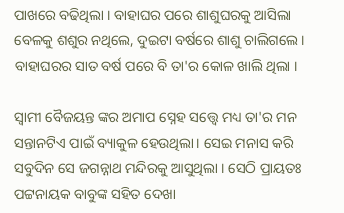ପାଖରେ ବଢିଥିଲା । ବାହାଘର ପରେ ଶାଶୁଘରକୁ ଆସିଲା ବେଳକୁ ଶଶୁର ନଥିଲେ, ଦୁଇଟା ବର୍ଷରେ ଶାଶୁ ଚାଲିଗଲେ । ବାହାଘରର ସାତ ବର୍ଷ ପରେ ବି ତା'ର କୋଳ ଖାଲି ଥିଲା ।

ସ୍ୱାମୀ ବୈଜୟନ୍ତ ଙ୍କର ଅମାପ ସ୍ନେହ ସତ୍ତ୍ୱେ ମଧ୍ୟ ତା'ର ମନ ସନ୍ତାନଟିଏ ପାଇଁ ବ୍ୟାକୁଳ ହେଉଥିଲା। ସେଇ ମନାସ କରି ସବୁଦିନ ସେ ଜଗନ୍ନାଥ ମନ୍ଦିରକୁ ଆସୁଥିଲା । ସେଠି ପ୍ରାୟତଃ ପଟ୍ଟନାୟକ ବାବୁଙ୍କ ସହିତ ଦେଖା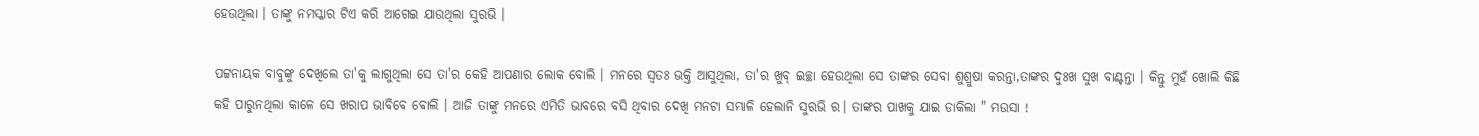ହେଉଥିଲା । ତାଙ୍କୁ ନମସ୍କାର ଟିଏ କରି ଆଗେଇ ଯାଉଥିଲା ସୁରଭି ।

ପଟ୍ଟନାୟକ ବାବୁଙ୍କୁ ଦେଖିଲେ ତା'କୁ ଲାଗୁଥିଲା ସେ ତା'ର କେହି ଆପଣାର ଲୋକ ବୋଲି । ମନରେ ସ୍ବତଃ ଭକ୍ତି ଆସୁଥିଲା, ତା'ର ଖୁବ୍ ଇଚ୍ଛା ହେଉଥିଲା ସେ ତାଙ୍କର ସେବା ଶୁଶ୍ରୁଷା କରନ୍ତା,ତାଙ୍କର ଦୁଃଖ ସୁଖ ବାଣ୍ଟନ୍ତା । କିନ୍ତୁ ମୁହଁ ଖୋଲି କିଛି କହି ପାରୁନଥିଲା କାଳେ ସେ ଖରାପ ଭାବିବେ ବୋଲି । ଆଜି ତାଙ୍କୁ ମନରେ ଏମିତି ଭାବରେ ବସି ଥିବାର ଦେଖି ମନଟା ସମ୍ଭାଳି ହେଲାନି ସୁରଭି ର। ତାଙ୍କର ପାଖକୁ ଯାଇ ଡାକିଲା " ମଉସା !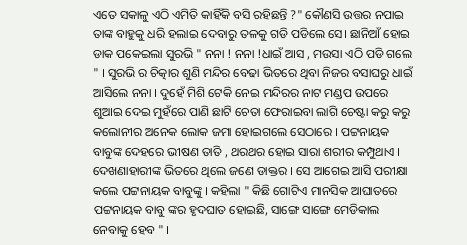ଏତେ ସକାଳୁ ଏଠି ଏମିତି କାହିଁକି ବସି ରହିଛନ୍ତି ?" କୌଣସି ଉତ୍ତର ନପାଇ ତାଙ୍କ ବାହୁକୁ ଧରି ହଲାଇ ଦେବାରୁ ତଳକୁ ଗଡି ପଡିଲେ ସେ। ଛାନିଆଁ ହୋଇ ଡାକ ପକେଇଲା ସୁରଭି " ନନା ! ନନା !ଧାଇଁ ଆସ , ମଉସା ଏଠି ପଡି ଗଲେ " । ସୁରଭି ର ଚିତ୍କାର ଶୁଣି ମନ୍ଦିର ବେଢା ଭିତରେ ଥିବା ନିଜର ବସାଘରୁ ଧାଇଁ ଆସିଲେ ନନା । ଦୁହେଁ ମିଶି ଟେକି ନେଇ ମନ୍ଦିରର ନାଟ ମଣ୍ଡପ ଉପରେ ଶୁଆଇ ଦେଇ ମୁହଁରେ ପାଣି ଛାଟି ଚେତା ଫେରାଇବା ଲାଗି ଚେଷ୍ଟା କରୁ କରୁ କଲୋନୀର ଅନେକ ଲୋକ ଜମା ହୋଇଗଲେ ସେଠାରେ । ପଟ୍ଟନାୟକ ବାବୁଙ୍କ ଦେହରେ ଭୀଷଣ ତାତି , ଥରଥର ହୋଇ ସାରା ଶରୀର କମ୍ପୁଥାଏ । ଦେଖଣାହାରୀଙ୍କ ଭିତରେ ଥିଲେ ଜଣେ ଡାକ୍ତର । ସେ ଆଗେଇ ଆସି ପରୀକ୍ଷା କଲେ ପଟ୍ଟନାୟକ ବାବୁଙ୍କୁ । କହିଲା " କିଛି ଗୋଟିଏ ମାନସିକ ଆଘାତରେ ପଟ୍ଟନାୟକ ବାବୁ ଙ୍କର ହୃଦଘାତ ହୋଇଛି, ସାଙ୍ଗେ ସାଙ୍ଗେ ମେଡିକାଲ ନେବାକୁ ହେବ " ।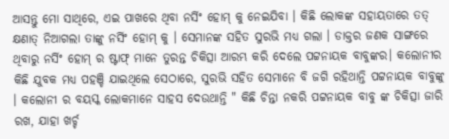ଆସନ୍ତୁ ମୋ ସାଥିରେ, ଏଇ ପାଖରେ ଥିବା ନର୍ସିଂ ହୋମ୍ କୁ ନେଇଯିବା । କିଛି ଲୋକଙ୍କ ସହାୟତାରେ ତତ୍ କ୍ଷଣାତ୍ ନିଆଗଲା ତାଙ୍କୁ ନର୍ସିଂ ହୋମ୍ କୁ । ସେମାନଙ୍କ ସହିତ ସୁରଭି ମଧ୍ୟ ଗଲା । ଡାକ୍ତର ଜଣକ ସାଙ୍ଗରେ ଥିବାରୁ ନର୍ସିଂ ହୋମ୍ ର ଷ୍ଟାଫ୍ ମାନେ ତୁରନ୍ତ ଚିକିତ୍ସା ଆରମ୍ଭ କରି ଦେଲେ ପଟ୍ଟନାୟକ ବାବୁଙ୍କର। କଲୋନୀର କିଛି ଯୁବକ ମଧ୍ୟ ପହଞ୍ଚି ଯାଇଥିଲେ ସେଠାରେ, ସୁରଭି ସହିତ ସେମାନେ ବି ଜଗି ରହିଥାନ୍ତି ପଟ୍ଟନାୟକ ବାବୁଙ୍କୁ । କଲୋନୀ ର ବୟସ୍କ ଲୋକମାନେ ସାହସ ଦେଉଥାନ୍ତି " କିଛି ଚିନ୍ତା ନକରି ପଟ୍ଟନାୟକ ବାବୁ ଙ୍କ ଚିକିତ୍ସା ଜାରି ରଖ, ଯାହା ଖର୍ଚ୍ଚ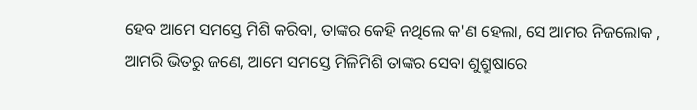ହେବ ଆମେ ସମସ୍ତେ ମିଶି କରିବା, ତାଙ୍କର କେହି ନଥିଲେ କ'ଣ ହେଲା, ସେ ଆମର ନିଜଲୋକ , ଆମରି ଭିତରୁ ଜଣେ, ଆମେ ସମସ୍ତେ ମିଳିମିଶି ତାଙ୍କର ସେବା ଶୁଶ୍ରୁଷାରେ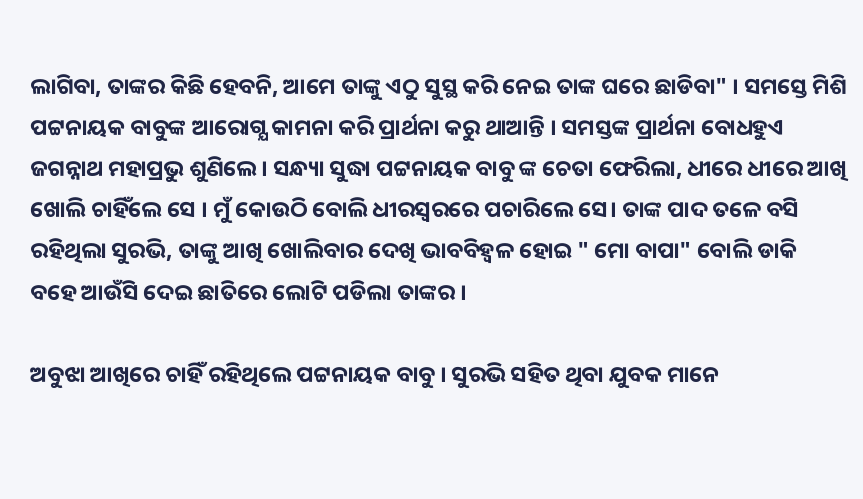ଲାଗିବା, ତାଙ୍କର କିଛି ହେବନି, ଆମେ ତାଙ୍କୁ ଏଠୁ ସୁସ୍ଥ କରି ନେଇ ତାଙ୍କ ଘରେ ଛାଡିବା" । ସମସ୍ତେ ମିଶି ପଟ୍ଟନାୟକ ବାବୁଙ୍କ ଆରୋଗ୍ଯ କାମନା କରି ପ୍ରାର୍ଥନା କରୁ ଥାଆନ୍ତି । ସମସ୍ତଙ୍କ ପ୍ରାର୍ଥନା ବୋଧହୁଏ ଜଗନ୍ନାଥ ମହାପ୍ରଭୁ ଶୁଣିଲେ । ସନ୍ଧ୍ୟା ସୁଦ୍ଧା ପଟ୍ଟନାୟକ ବାବୁ ଙ୍କ ଚେତା ଫେରିଲା, ଧୀରେ ଧୀରେ ଆଖି ଖୋଲି ଚାହିଁଲେ ସେ । ମୁଁ କୋଉଠି ବୋଲି ଧୀରସ୍ୱରରେ ପଚାରିଲେ ସେ। ତାଙ୍କ ପାଦ ତଳେ ବସି ରହିଥିଲା ସୁରଭି, ତାଙ୍କୁ ଆଖି ଖୋଲିବାର ଦେଖି ଭାବବିହ୍ବଳ ହୋଇ " ମୋ ବାପା" ବୋଲି ଡାକି ବହେ ଆଉଁସି ଦେଇ ଛାତିରେ ଲୋଟି ପଡିଲା ତାଙ୍କର ।

ଅବୁଝା ଆଖିରେ ଚାହିଁ ରହିଥିଲେ ପଟ୍ଟନାୟକ ବାବୁ । ସୁରଭି ସହିତ ଥିବା ଯୁବକ ମାନେ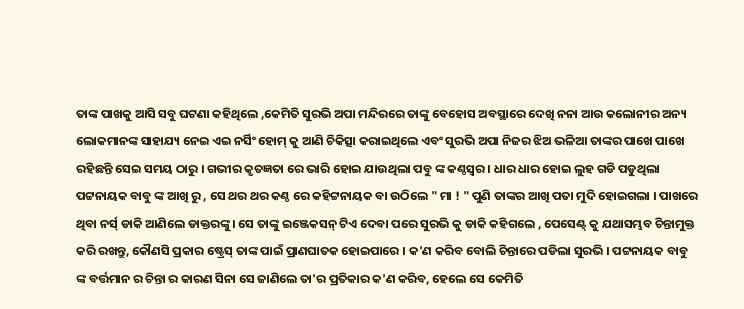ତାଙ୍କ ପାଖକୁ ଆସି ସବୁ ଘଟଣା କହିଥିଲେ ,କେମିତି ସୁରଭି ଅପା ମନ୍ଦିରରେ ତାଙ୍କୁ ବେହୋସ ଅବସ୍ଥାରେ ଦେଖି ନନା ଆଉ କଲୋନୀର ଅନ୍ୟ ଲୋକମାନଙ୍କ ସାହାଯ୍ୟ ନେଇ ଏଇ ନର୍ସିଂ ହୋମ୍ କୁ ଆଣି ଚିକିତ୍ସା କରାଇଥିଲେ ଏବଂ ସୁରଭି ଅପା ନିଜର ଝିଅ ଭଳିଆ ତାଙ୍କର ପାଖେ ପାଖେ ରହିଛନ୍ତି ସେଇ ସମୟ ଠାରୁ । ଗଭୀର କୃତଜ୍ଞତା ରେ ଭାରି ହୋଇ ଯାଉଥିଲା ପବୁ ଙ୍କ କଣ୍ଠସ୍ବର । ଧାର ଧାର ହୋଇ ଲୁହ ଗଡି ପଡୁଥିଲା ପଟ୍ଟନାୟକ ବାବୁ ଙ୍କ ଆଖି ରୁ , ସେ ଥର ଥର କଣ୍ଠ ରେ କହିଟ୍ଟନାୟକ ବା ଉଠିଲେ " ମା ! " ପୁଣି ତାଙ୍କର ଆଖି ପତା ମୁଦି ହୋଇଗଲା । ପାଖରେ ଥିବା ନର୍ସ୍ ଡାକି ଆଣିଲେ ଡାକ୍ତରଙ୍କୁ। ସେ ତାଙ୍କୁ ଇଞ୍ଜେକସନ୍ ଟିଏ ଦେବା ପରେ ସୁରଭି କୁ ଡାକି କହିଗଲେ , ପେସେଣ୍ଟ୍ କୁ ଯଥାସମ୍ଭବ ଚିନ୍ତାମୁକ୍ତ କରି ରଖନ୍ତୁ, କୌଣସି ପ୍ରକାର ଷ୍ଟ୍ରେସ୍ ତାଙ୍କ ପାଇଁ ପ୍ରାଣଘାତକ ହୋଇପାରେ । କ'ଣ କରିବ ବୋଲି ଚିନ୍ତାରେ ପଡିଲା ସୁରଭି । ପଟ୍ଟନାୟକ ବାବୁ ଙ୍କ ବର୍ତ୍ତମାନ ର ଚିନ୍ତା ର କାରଣ ସିନା ସେ ଜାଣିଲେ ତା'ର ପ୍ରତିକାର କ'ଣ କରିବ, ହେଲେ ସେ କେମିତି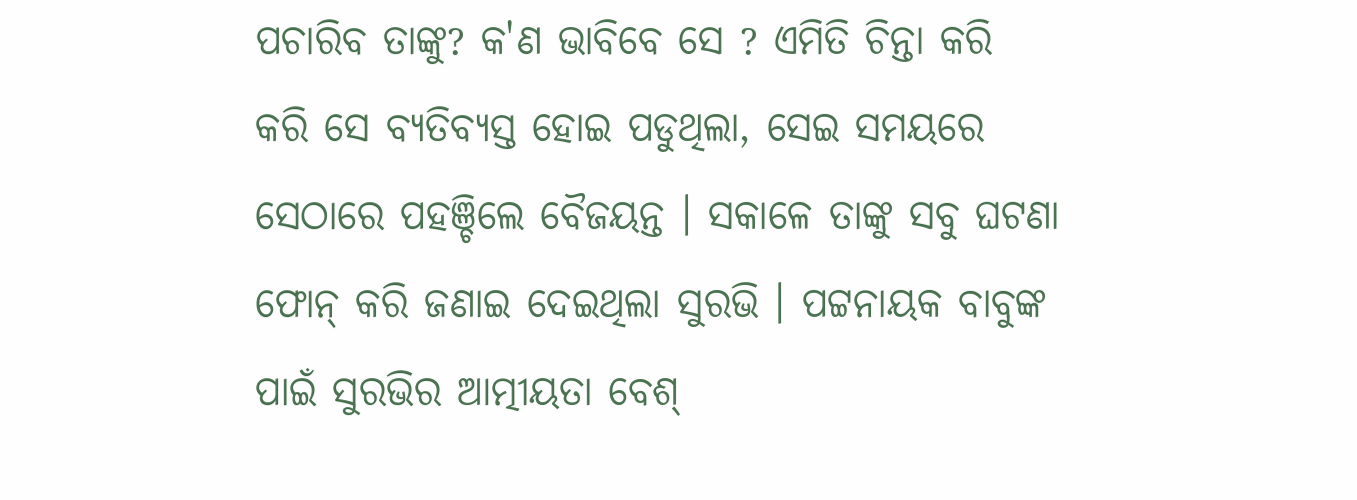ପଚାରିବ ତାଙ୍କୁ? କ'ଣ ଭାବିବେ ସେ ? ଏମିତି ଚିନ୍ତା କରି କରି ସେ ବ୍ୟତିବ୍ୟସ୍ତ ହୋଇ ପଡୁଥିଲା, ସେଇ ସମୟରେ ସେଠାରେ ପହଞ୍ଚିଲେ ବୈଜୟନ୍ତ । ସକାଳେ ତାଙ୍କୁ ସବୁ ଘଟଣା ଫୋନ୍ କରି ଜଣାଇ ଦେଇଥିଲା ସୁରଭି । ପଟ୍ଟନାୟକ ବାବୁଙ୍କ ପାଇଁ ସୁରଭିର ଆତ୍ମୀୟତା ବେଶ୍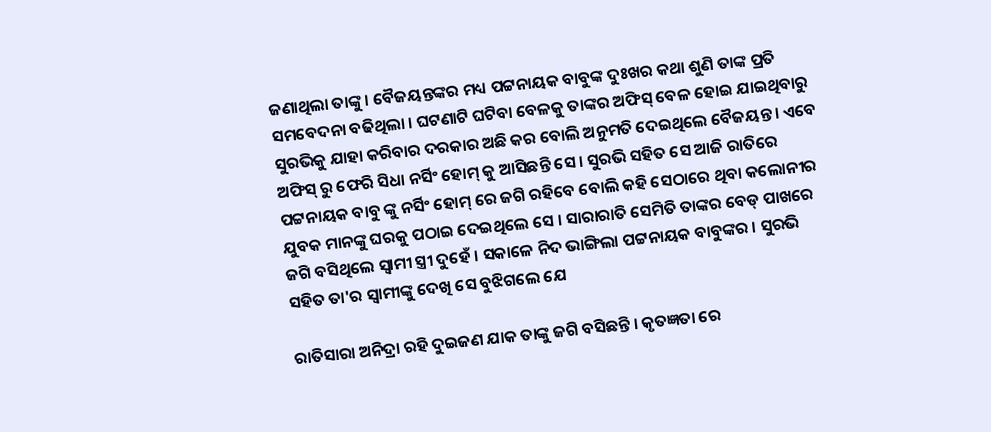ଜଣାଥିଲା ତାଙ୍କୁ । ବୈଜୟନ୍ତଙ୍କର ମଧ୍ୟ ପଟ୍ଟନାୟକ ବାବୁଙ୍କ ଦୁଃଖର କଥା ଶୁଣି ତାଙ୍କ ପ୍ରତି ସମବେଦନା ବଢିଥିଲା । ଘଟଣାଟି ଘଟିବା ବେଳକୁ ତାଙ୍କର ଅଫିସ୍ ବେଳ ହୋଇ ଯାଇଥିବାରୁ ସୁରଭିକୁ ଯାହା କରିବାର ଦରକାର ଅଛି କର ବୋଲି ଅନୁମତି ଦେଇଥିଲେ ବୈଜୟନ୍ତ । ଏବେ ଅଫିସ୍ ରୁ ଫେରି ସିଧା ନର୍ସିଂ ହୋମ୍ କୁ ଆସିଛନ୍ତି ସେ । ସୁରଭି ସହିତ ସେ ଆଜି ରାତିରେ ପଟ୍ଟନାୟକ ବାବୁ ଙ୍କୁ ନର୍ସିଂ ହୋମ୍ ରେ ଜଗି ରହିବେ ବୋଲି କହି ସେଠାରେ ଥିବା କଲୋନୀର ଯୁବକ ମାନଙ୍କୁ ଘରକୁ ପଠାଇ ଦେଇଥିଲେ ସେ । ସାରାରାତି ସେମିତି ତାଙ୍କର ବେଡ୍ ପାଖରେ ଜଗି ବସିଥିଲେ ସ୍ୱାମୀ ସ୍ତ୍ରୀ ଦୁହେଁ । ସକାଳେ ନିଦ ଭାଙ୍ଗିଲା ପଟ୍ଟନାୟକ ବାବୁଙ୍କର । ସୁରଭି ସହିତ ତା'ର ସ୍ୱାମୀଙ୍କୁ ଦେଖି ସେ ବୁଝିଗଲେ ଯେ

ରାତିସାରା ଅନିଦ୍ରା ରହି ଦୁଇଜଣ ଯାକ ତାଙ୍କୁ ଜଗି ବସିଛନ୍ତି । କୃତଜ୍ଞତା ରେ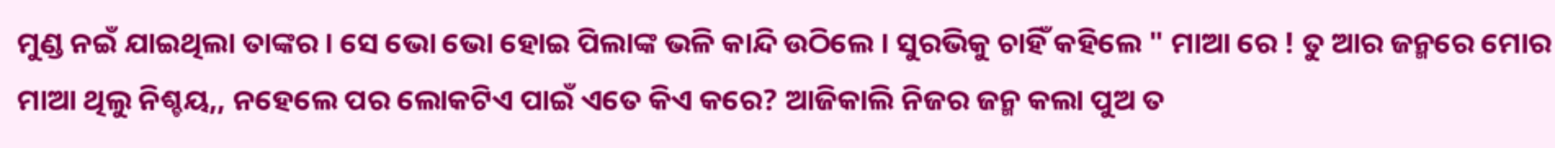ମୁଣ୍ଡ ନଇଁ ଯାଇଥିଲା ତାଙ୍କର । ସେ ଭୋ ଭୋ ହୋଇ ପିଲାଙ୍କ ଭଳି କାନ୍ଦି ଉଠିଲେ । ସୁରଭିକୁ ଚାହିଁ କହିଲେ " ମାଆ ରେ ! ତୁ ଆର ଜନ୍ମରେ ମୋର ମାଆ ଥିଲୁ ନିଶ୍ଚୟ,, ନହେଲେ ପର ଲୋକଟିଏ ପାଇଁ ଏତେ କିଏ କରେ? ଆଜିକାଲି ନିଜର ଜନ୍ମ କଲା ପୁଅ ତ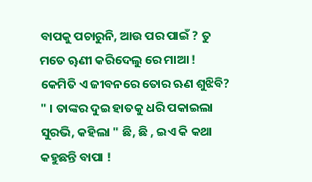ବାପକୁ ପଚାରୁନି, ଆଉ ପର ପାଇଁ ? ତୁ ମତେ ୠଣୀ କରିଦେଲୁ ରେ ମାଆ ! କେମିତି ଏ ଜୀବନରେ ତୋର ଋଣ ଶୁଝିବି? " । ତାଙ୍କର ଦୁଇ ହାତକୁ ଧରି ପକାଇଲା ସୁରଭି, କହିଲା " ଛି, ଛି , ଇଏ କି କଥା କହୁଛନ୍ତି ବାପା !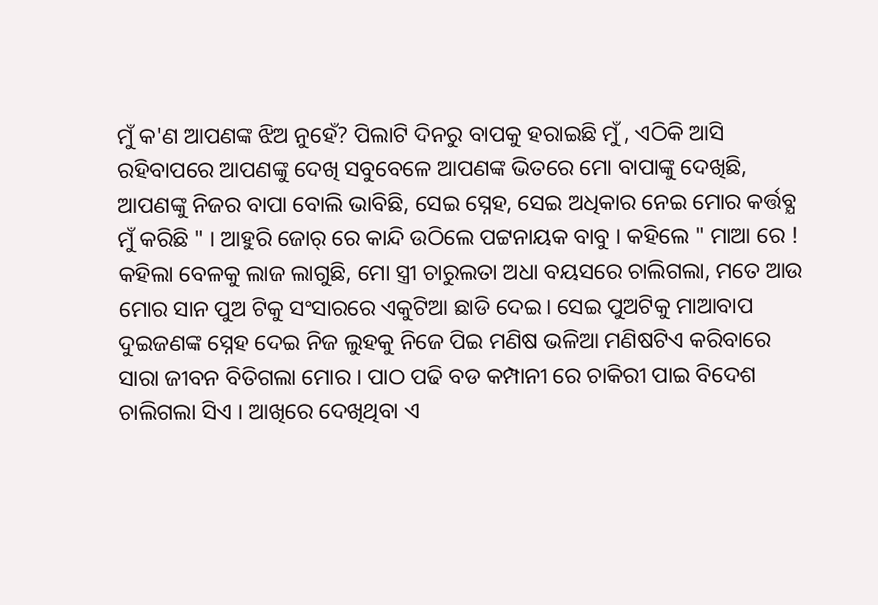ମୁଁ କ'ଣ ଆପଣଙ୍କ ଝିଅ ନୁହେଁ? ପିଲାଟି ଦିନରୁ ବାପକୁ ହରାଇଛି ମୁଁ , ଏଠିକି ଆସି ରହିବାପରେ ଆପଣଙ୍କୁ ଦେଖି ସବୁବେଳେ ଆପଣଙ୍କ ଭିତରେ ମୋ ବାପାଙ୍କୁ ଦେଖିଛି, ଆପଣଙ୍କୁ ନିଜର ବାପା ବୋଲି ଭାବିଛି, ସେଇ ସ୍ନେହ, ସେଇ ଅଧିକାର ନେଇ ମୋର କର୍ତ୍ତବ୍ଯ ମୁଁ କରିଛି " । ଆହୁରି ଜୋର୍ ରେ କାନ୍ଦି ଉଠିଲେ ପଟ୍ଟନାୟକ ବାବୁ । କହିଲେ " ମାଆ ରେ ! କହିଲା ବେଳକୁ ଲାଜ ଲାଗୁଛି, ମୋ ସ୍ତ୍ରୀ ଚାରୁଲତା ଅଧା ବୟସରେ ଚାଲିଗଲା, ମତେ ଆଉ ମୋର ସାନ ପୁଅ ଟିକୁ ସଂସାରରେ ଏକୁଟିଆ ଛାଡି ଦେଇ। ସେଇ ପୁଅଟିକୁ ମାଆବାପ ଦୁଇଜଣଙ୍କ ସ୍ନେହ ଦେଇ ନିଜ ଲୁହକୁ ନିଜେ ପିଇ ମଣିଷ ଭଳିଆ ମଣିଷଟିଏ କରିବାରେ ସାରା ଜୀବନ ବିତିଗଲା ମୋର । ପାଠ ପଢି ବଡ କମ୍ପାନୀ ରେ ଚାକିରୀ ପାଇ ବିଦେଶ ଚାଲିଗଲା ସିଏ । ଆଖିରେ ଦେଖିଥିବା ଏ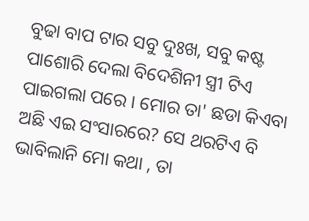ବୁଢା ବାପ ଟାର ସବୁ ଦୁଃଖ, ସବୁ କଷ୍ଟ ପାଶୋରି ଦେଲା ବିଦେଶିନୀ ସ୍ତ୍ରୀ ଟିଏ ପାଇଗଲା ପରେ । ମୋର ତା' ଛଡା କିଏବା ଅଛି ଏଇ ସଂସାରରେ? ସେ ଥରଟିଏ ବି ଭାବିଲାନି ମୋ କଥା , ତା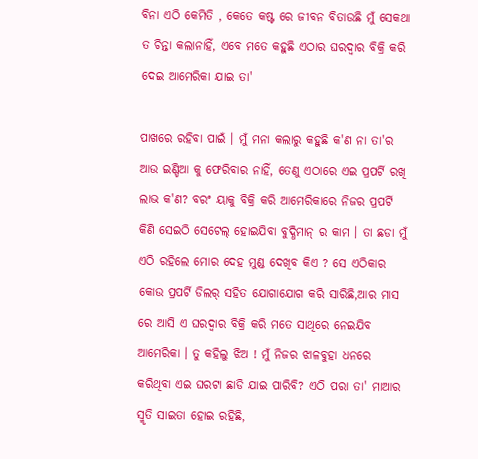ବିନା ଏଠି କେମିତି , କେତେ କଷ୍ଟ ରେ ଜୀବନ ବିତାଉଛି ମୁଁ ସେକଥା ତ ଚିନ୍ତା କଲାନାହିଁ, ଏବେ ମତେ କହୁଛି ଏଠାର ଘରଦ୍ବାର ବିକ୍ରି କରି ଦେଇ ଆମେରିକା ଯାଇ ତା'

ପାଖରେ ରହିବା ପାଇଁ । ମୁଁ ମନା କଲାରୁ କହୁଛି କ'ଣ ନା ତା'ର ଆଉ ଇଣ୍ଡିଆ କୁ ଫେରିବାର ନାହିଁ, ତେଣୁ ଏଠାରେ ଏଇ ପ୍ରପର୍ଟି ରଖି ଲାଭ କ'ଣ? ବରଂ ୟାକୁ ବିକ୍ରି କରି ଆମେରିକାରେ ନିଜର ପ୍ରପର୍ଟି କିଣି ସେଇଠି ସେଟେଲ୍ ହୋଇଯିବା ବୁଦ୍ଧିମାନ୍ ର କାମ । ତା ଛଡା ମୁଁ ଏଠି ରହିଲେ ମୋର ଦେହ ମୁଣ୍ଡ ଦେଖିବ କିଏ ? ସେ ଏଠିକାର କୋଉ ପ୍ରପର୍ଟି ଡିଲର୍ ସହିତ ଯୋଗାଯୋଗ କରି ସାରିଛି,ଆର ମାସ ରେ ଆସି ଏ ଘରଦ୍ବାର ବିକ୍ରି କରି ମତେ ସାଥିରେ ନେଇଯିବ ଆମେରିକା । ତୁ କହିଲୁ ଝିଅ ! ମୁଁ ନିଜର ଝାଳବୁହା ଧନରେ କରିଥିବା ଏଇ ଘରଟା ଛାଡି ଯାଇ ପାରିବି? ଏଠି ପରା ତା' ମାଆର ସ୍ମୃତି ସାଇତା ହୋଇ ରହିଛି,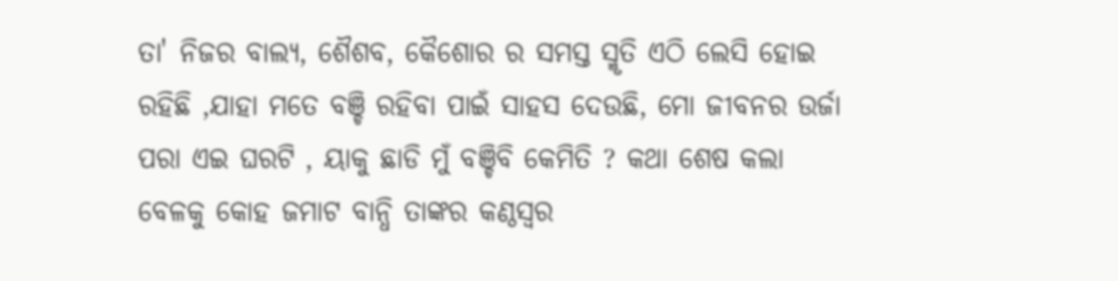ତା' ନିଜର ବାଲ୍ୟ, ଶୈଶବ, କୈଶୋର ର ସମସ୍ତ ସ୍ମୃତି ଏଠି ଲେସି ହୋଇ ରହିଛି ,ଯାହା ମତେ ବଞ୍ଚି ରହିବା ପାଇଁ ସାହସ ଦେଉଛି, ମୋ ଜୀବନର ଉର୍ଜା ପରା ଏଇ ଘରଟି , ୟାକୁ ଛାଡି ମୁଁ ବଞ୍ଚିବି କେମିତି ? କଥା ଶେଷ କଲା ବେଳକୁ କୋହ ଜମାଟ ବାନ୍ଧି ତାଙ୍କର କଣ୍ଠସ୍ବର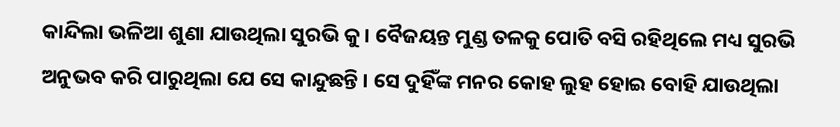କାନ୍ଦିଲା ଭଳିଆ ଶୁଣା ଯାଉଥିଲା ସୁରଭି କୁ । ବୈଜୟନ୍ତ ମୁଣ୍ଡ ତଳକୁ ପୋତି ବସି ରହିଥିଲେ ମଧ୍ୟ ସୁରଭି ଅନୁଭବ କରି ପାରୁଥିଲା ଯେ ସେ କାନ୍ଦୁଛନ୍ତି । ସେ ଦୁହିଁଙ୍କ ମନର କୋହ ଲୁହ ହୋଇ ବୋହି ଯାଉଥିଲା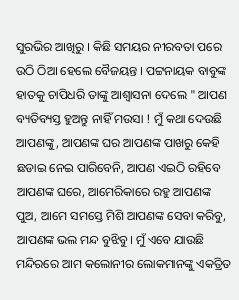ସୁରଭିର ଆଖିରୁ । କିଛି ସମୟର ନୀରବତା ପରେ ଉଠି ଠିଆ ହେଲେ ବୈଜୟନ୍ତ । ପଟ୍ଟନାୟକ ବାବୁଙ୍କ ହାତକୁ ଚାପିଧରି ତାଙ୍କୁ ଆଶ୍ୱାସନା ଦେଲେ " ଆପଣ ବ୍ୟତିବ୍ୟସ୍ତ ହୁଅନ୍ତୁ ନାହିଁ ମଉସା ! ମୁଁ କଥା ଦେଉଛି ଆପଣଙ୍କୁ, ଆପଣଙ୍କ ଘର ଆପଣଙ୍କ ପାଖରୁ କେହି ଛଡାଇ ନେଇ ପାରିବେନି, ଆପଣ ଏଇଠି ରହିବେ ଆପଣଙ୍କ ଘରେ, ଆମେରିକାରେ ରହୁ ଆପଣଙ୍କ ପୁଅ, ଆମେ ସମସ୍ତେ ମିଶି ଆପଣଙ୍କ ସେବା କରିବୁ, ଆପଣଙ୍କ ଭଲ ମନ୍ଦ ବୁଝିବୁ। ମୁଁ ଏବେ ଯାଉଛି ମନ୍ଦିରରେ ଆମ କଲୋନୀର ଲୋକମାନଙ୍କୁ ଏକତ୍ରିତ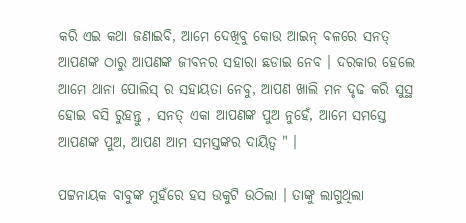କରି ଏଇ କଥା ଜଣାଇବି, ଆମେ ଦେଖିବୁ କୋଉ ଆଇନ୍ ବଳରେ ସନତ୍ ଆପଣଙ୍କ ଠାରୁ ଆପଣଙ୍କ ଜୀବନର ସହାରା ଛଡାଇ ନେବ । ଦରକାର ହେଲେ ଆମେ ଥାନା ପୋଲିସ୍ ର ସହାୟତା ନେବୁ, ଆପଣ ଖାଲି ମନ ଦୃଢ କରି ସୁସ୍ଥ ହୋଇ ବସି ରୁହନ୍ତୁ , ସନତ୍ ଏକା ଆପଣଙ୍କ ପୁଅ ନୁହେଁ, ଆମେ ସମସ୍ତେ ଆପଣଙ୍କ ପୁଅ, ଆପଣ ଆମ ସମସ୍ତଙ୍କର ଦାୟିତ୍ଵ " ।

ପଟ୍ଟନାୟକ ବାବୁଙ୍କ ମୁହଁରେ ହସ ଉକୁଟି ଉଠିଲା । ତାଙ୍କୁ ଲାଗୁଥିଲା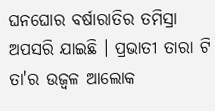ଘନଘୋର ବର୍ଷାରାତିର ତମିସ୍ରା ଅପସରି ଯାଇଛି । ପ୍ରଭାତୀ ତାରା ଟି ତା'ର ଉଜ୍ବଳ ଆଲୋକ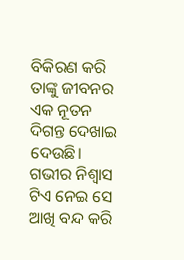ବିକିରଣ କରି ତାଙ୍କୁ ଜୀବନର ଏକ ନୂତନ ଦିଗନ୍ତ ଦେଖାଇ ଦେଉଛି। ଗଭୀର ନିଶ୍ବାସ ଟିଏ ନେଇ ସେ ଆଖି ବନ୍ଦ କରି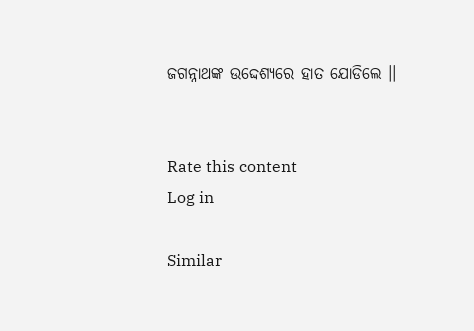ଜଗନ୍ନାଥଙ୍କ ଉଦ୍ଦେଶ୍ୟରେ ହାତ ଯୋଡିଲେ ।।


Rate this content
Log in

Similar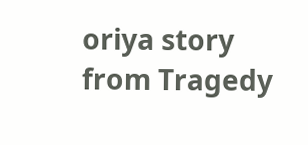oriya story from Tragedy